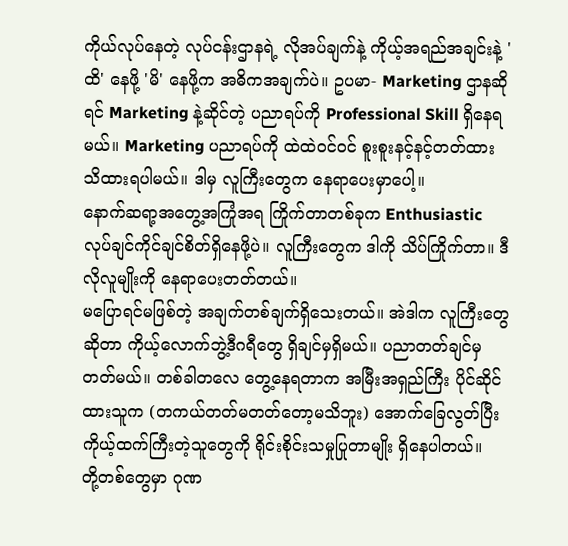ကိုယ်လုပ်နေတဲ့ လုပ်ငန်းဌာနရဲ့ လိုအပ်ချက်နဲ့ ကိုယ့်အရည်အချင်းနဲ့ 'ထိ' နေဖို့ 'မိ' နေဖို့က အဓိကအချက်ပဲ။ ဥပမာ- Marketing ဌာနဆိုရင် Marketing နဲ့ဆိုင်တဲ့ ပညာရပ်ကို Professional Skill ရှိနေရမယ်။ Marketing ပညာရပ်ကို ထဲထဲဝင်ဝင် စူးစူးနင့်နင့်တတ်ထား သိထားရပါမယ်။ ဒါမှ လူကြီးတွေက နေရာပေးမှာပေါ့။
နောက်ဆရာ့အတွေ့အကြုံအရ ကြိုက်တာတစ်ခုက Enthusiastic လုပ်ချင်ကိုင်ချင်စိတ်ရှိနေဖို့ပဲ။ လူကြီးတွေက ဒါကို သိပ်ကြိုက်တာ။ ဒီလိုလူမျိုးကို နေရာပေးတတ်တယ်။
မပြောရင်မဖြစ်တဲ့ အချက်တစ်ချက်ရှိသေးတယ်။ အဲဒါက လူကြီးတွေဆိုတာ ကိုယ့်လောက်ဘွဲ့ဒီဂရီတွေ ရှိချင်မှရှိမယ်။ ပညာတတ်ချင်မှတတ်မယ်။ တစ်ခါတလေ တွေ့နေရတာက အမြီးအရှည်ကြီး ပိုင်ဆိုင်ထားသူက (တကယ်တတ်မတတ်တော့မသိဘူး) အောက်ခြေလွတ်ပြီး ကိုယ့်ထက်ကြီးတဲ့သူတွေကို ရိုင်းစိုင်းသမှုပြုတာမျိုး ရှိနေပါတယ်။
တို့တစ်တွေမှာ ဂုဏ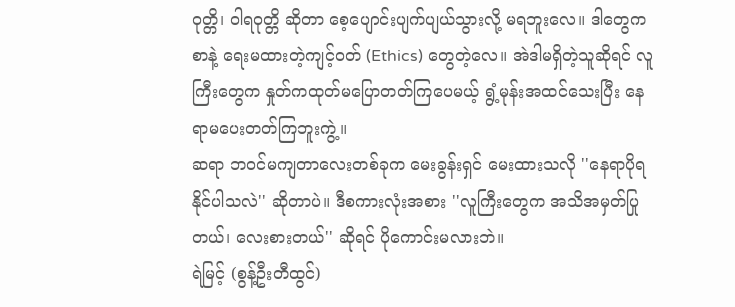ဝုတ္တိ၊ ဝါရဝုတ္တိ ဆိုတာ စေ့ပျောင်းပျက်ပျယ်သွားလို့ မရဘူးလေ။ ဒါတွေက စာနဲ့ ရေးမထားတဲ့ကျင့်ဝတ် (Ethics) တွေတဲ့လေ။ အဲဒါမရှိတဲ့သူဆိုရင် လူကြီးတွေက နှုတ်ကထုတ်မပြောတတ်ကြပေမယ့် ရွံ့မုန်းအထင်သေးပြီး နေရာမပေးတတ်ကြဘူးကွဲ့။
ဆရာ ဘဝင်မကျတာလေးတစ်ခုက မေးခွန်းရှင် မေးထားသလို ''နေရာပိုရနိုင်ပါသလဲ'' ဆိုတာပဲ။ ဒီစကားလုံးအစား ''လူကြီးတွေက အသိအမှတ်ပြုတယ်၊ လေးစားတယ်'' ဆိုရင် ပိုကောင်းမလားဘဲ။
ရဲမြင့် (စွန့်ဦးတီထွင်)